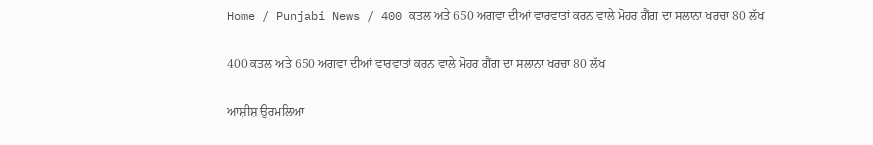Home / Punjabi News / 400 ਕਤਲ ਅਤੇ 650 ਅਗਵਾ ਦੀਆਂ ਵਾਰਵਾਤਾਂ ਕਰਨ ਵਾਲੇ ਮੋਹਰ ਗੈਂਗ ਦਾ ਸਲਾਨਾ ਖਰਚਾ 80 ਲੱਖ

400 ਕਤਲ ਅਤੇ 650 ਅਗਵਾ ਦੀਆਂ ਵਾਰਵਾਤਾਂ ਕਰਨ ਵਾਲੇ ਮੋਹਰ ਗੈਂਗ ਦਾ ਸਲਾਨਾ ਖਰਚਾ 80 ਲੱਖ

ਆਸ਼ੀਸ਼ ਉਰਮਲਿਆ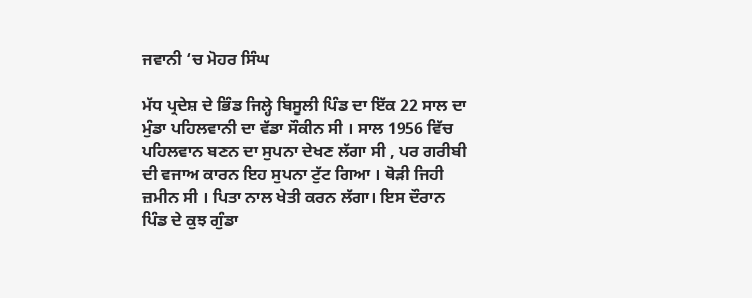ਜਵਾਨੀ ‘ਚ ਮੋਹਰ ਸਿੰਘ

ਮੱਧ ਪ੍ਰਦੇਸ਼ ਦੇ ਭਿੰਡ ਜਿਲ੍ਹੇ ਬਿਸੂਲੀ ਪਿੰਡ ਦਾ ਇੱਕ 22 ਸਾਲ ਦਾ ਮੁੰਡਾ ਪਹਿਲਵਾਨੀ ਦਾ ਵੱਡਾ ਸੌਕੀਨ ਸੀ । ਸਾਲ 1956 ਵਿੱਚ ਪਹਿਲਵਾਨ ਬਣਨ ਦਾ ਸੁਪਨਾ ਦੇਖਣ ਲੱਗਾ ਸੀ , ਪਰ ਗਰੀਬੀ ਦੀ ਵਜਾਅ ਕਾਰਨ ਇਹ ਸੁਪਨਾ ਟੁੱਟ ਗਿਆ । ਥੋੜੀ ਜਿਹੀ ਜ਼ਮੀਨ ਸੀ । ਪਿਤਾ ਨਾਲ ਖੇਤੀ ਕਰਨ ਲੱਗਾ। ਇਸ ਦੌਰਾਨ ਪਿੰਡ ਦੇ ਕੁਝ ਗੁੰਡਾ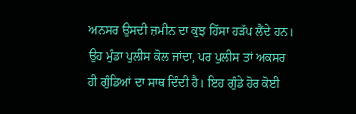ਅਨਸਰ ਉਸਦੀ ਜ਼ਮੀਨ ਦਾ ਕੁਝ ਹਿੱਸਾ ਹੜੱਪ ਲੈਂਦੇ ਹਨ। ਉਹ ਮੁੰਡਾ ਪੁਲੀਸ ਕੋਲ ਜਾਂਦਾ, ਪਰ ਪੁਲੀਸ ਤਾਂ ਅਕਸਰ ਹੀ ਗੁੰਡਿਆਂ ਦਾ ਸਾਥ ਦਿੰਦੀ ਹੈ। ਇਹ ਗੁੰਡੇ ਹੋਰ ਕੋਈ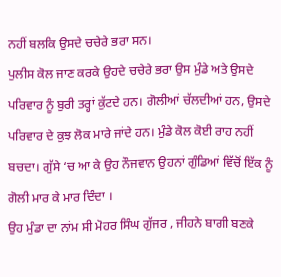ਨਹੀਂ ਬਲਕਿ ਉਸਦੇ ਚਚੇਰੇ ਭਰਾ ਸਨ।
ਪੁਲੀਸ ਕੋਲ ਜਾਣ ਕਰਕੇ ਉਹਦੇ ਚਚੇਰੇ ਭਰਾ ਉਸ ਮੁੰਡੇ ਅਤੇ ਉਸਦੇ ਪਰਿਵਾਰ ਨੂੰ ਬੁਰੀ ਤਰ੍ਹਾਂ ਕੁੱਟਦੇ ਹਨ। ਗੋਲੀਆਂ ਚੱਲਦੀਆਂ ਹਨ, ਉਸਦੇ ਪਰਿਵਾਰ ਦੇ ਕੁਝ ਲੋਕ ਮਾਰੇ ਜਾਂਦੇ ਹਨ। ਮੁੰਡੇ ਕੋਲ ਕੋਈ ਰਾਹ ਨਹੀਂ ਬਚਦਾ। ਗੁੱਸੇ ‘ਚ ਆ ਕੇ ਉਹ ਨੌਜਵਾਨ ਉਹਨਾਂ ਗੁੰਡਿਆਂ ਵਿੱਚੋਂ ਇੱਕ ਨੂੰ ਗੋਲੀ ਮਾਰ ਕੇ ਮਾਰ ਦਿੰਦਾ ।
ਉਹ ਮੁੰਡਾ ਦਾ ਨਾਂਮ ਸੀ ਮੋਹਰ ਸਿੰਘ ਗੁੱਜਰ , ਜੀਹਨੇ ਬਾਗੀ ਬਣਕੇ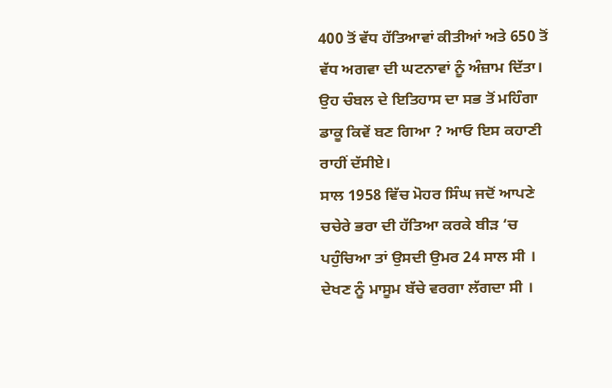400 ਤੋਂ ਵੱਧ ਹੱਤਿਆਵਾਂ ਕੀਤੀਆਂ ਅਤੇ 650 ਤੋਂ ਵੱਧ ਅਗਵਾ ਦੀ ਘਟਨਾਵਾਂ ਨੂੰ ਅੰਜ਼ਾਮ ਦਿੱਤਾ।
ਉਹ ਚੰਬਲ ਦੇ ਇਤਿਹਾਸ ਦਾ ਸਭ ਤੋਂ ਮਹਿੰਗਾ ਡਾਕੂ ਕਿਵੇਂ ਬਣ ਗਿਆ ? ਆਓ ਇਸ ਕਹਾਣੀ ਰਾਹੀਂ ਦੱਸੀਏ।
ਸਾਲ 1958 ਵਿੱਚ ਮੋਹਰ ਸਿੰਘ ਜਦੋਂ ਆਪਣੇ ਚਚੇਰੇ ਭਰਾ ਦੀ ਹੱਤਿਆ ਕਰਕੇ ਬੀੜ ‘ਚ ਪਹੁੰਚਿਆ ਤਾਂ ਉਸਦੀ ਉਮਰ 24 ਸਾਲ ਸੀ । ਦੇਖਣ ਨੂੰ ਮਾਸੂਮ ਬੱਚੇ ਵਰਗਾ ਲੱਗਦਾ ਸੀ ।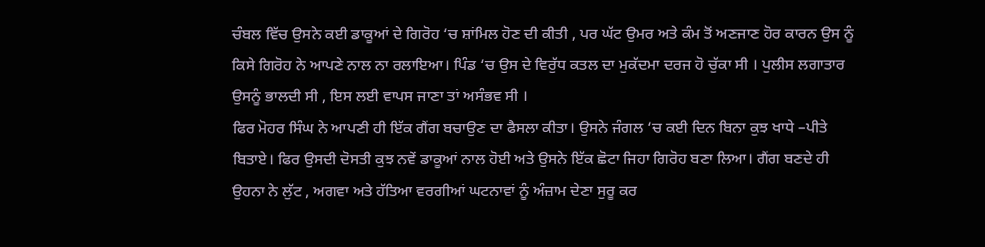ਚੰਬਲ ਵਿੱਚ ਉਸਨੇ ਕਈ ਡਾਕੂਆਂ ਦੇ ਗਿਰੋਹ ‘ਚ ਸ਼ਾਂਮਿਲ ਹੋਣ ਦੀ ਕੀਤੀ , ਪਰ ਘੱਟ ਉਮਰ ਅਤੇ ਕੰਮ ਤੋਂ ਅਣਜਾਣ ਹੋਰ ਕਾਰਨ ਉਸ ਨੂੰ ਕਿਸੇ ਗਿਰੋਹ ਨੇ ਆਪਣੇ ਨਾਲ ਨਾ ਰਲਾਇਆ। ਪਿੰਡ ‘ਚ ਉਸ ਦੇ ਵਿਰੁੱਧ ਕਤਲ ਦਾ ਮੁਕੱਦਮਾ ਦਰਜ ਹੋ ਚੁੱਕਾ ਸੀ । ਪੁਲੀਸ ਲਗਾਤਾਰ ਉਸਨੂੰ ਭਾਲਦੀ ਸੀ , ਇਸ ਲਈ ਵਾਪਸ ਜਾਣਾ ਤਾਂ ਅਸੰਭਵ ਸੀ ।
ਫਿਰ ਮੋਹਰ ਸਿੰਘ ਨੇ ਆਪਣੀ ਹੀ ਇੱਕ ਗੈਂਗ ਬਚਾਉਣ ਦਾ ਫੈਸਲਾ ਕੀਤਾ। ਉਸਨੇ ਜੰਗਲ ‘ਚ ਕਈ ਦਿਨ ਬਿਨਾ ਕੁਝ ਖਾਧੇ –ਪੀਤੇ ਬਿਤਾਏ। ਫਿਰ ਉਸਦੀ ਦੋਸਤੀ ਕੁਝ ਨਵੇਂ ਡਾਕੂਆਂ ਨਾਲ ਹੋਈ ਅਤੇ ਉਸਨੇ ਇੱਕ ਛੋਟਾ ਜਿਹਾ ਗਿਰੋਹ ਬਣਾ ਲਿਆ। ਗੈਂਗ ਬਣਦੇ ਹੀ ਉਹਨਾ ਨੇ ਲੁੱਟ , ਅਗਵਾ ਅਤੇ ਹੱਤਿਆ ਵਰਗੀਆਂ ਘਟਨਾਵਾਂ ਨੂੰ ਅੰਜ਼ਾਮ ਦੇਣਾ ਸੁਰੂ ਕਰ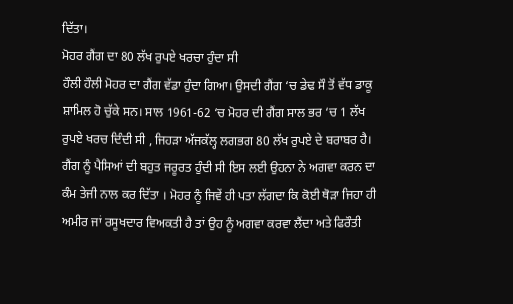ਦਿੱਤਾ।
ਮੋਹਰ ਗੈਂਗ ਦਾ 80 ਲੱਖ ਰੁਪਏ ਖਰਚਾ ਹੁੰਦਾ ਸੀ
ਹੌਲੀ ਹੌਲੀ ਮੋਹਰ ਦਾ ਗੈਂਗ ਵੱਡਾ ਹੁੰਦਾ ਗਿਆ। ਉਸਦੀ ਗੈਂਗ ‘ਚ ਡੇਢ ਸੌ ਤੋਂ ਵੱਧ ਡਾਕੂ ਸ਼ਾਮਿਲ ਹੋ ਚੁੱਕੇ ਸਨ। ਸਾਲ 1961-62 ‘ਚ ਮੋਹਰ ਦੀ ਗੈਂਗ ਸਾਲ ਭਰ ‘ਚ 1 ਲੱਖ ਰੁਪਏ ਖਰਚ ਦਿੰਦੀ ਸੀ , ਜਿਹੜਾ ਅੱਜਕੱਲ੍ਹ ਲਗਭਗ 80 ਲੱਖ ਰੁਪਏ ਦੇ ਬਰਾਬਰ ਹੈ।
ਗੈਂਗ ਨੂੰ ਪੈਸਿਆਂ ਦੀ ਬਹੁਤ ਜਰੂਰਤ ਹੁੰਦੀ ਸੀ ਇਸ ਲਈ ਉਹਨਾ ਨੇ ਅਗਵਾ ਕਰਨ ਦਾ ਕੰਮ ਤੇਜੀ ਨਾਲ ਕਰ ਦਿੱਤਾ । ਮੋਹਰ ਨੂੰ ਜਿਵੇਂ ਹੀ ਪਤਾ ਲੱਗਦਾ ਕਿ ਕੋਈ ਥੋੜਾ ਜਿਹਾ ਹੀ ਅਮੀਰ ਜਾਂ ਰਸੂਖਦਾਰ ਵਿਅਕਤੀ ਹੈ ਤਾਂ ਉਹ ਨੂੰ ਅਗਵਾ ਕਰਵਾ ਲੈਂਦਾ ਅਤੇ ਫਿਰੌਤੀ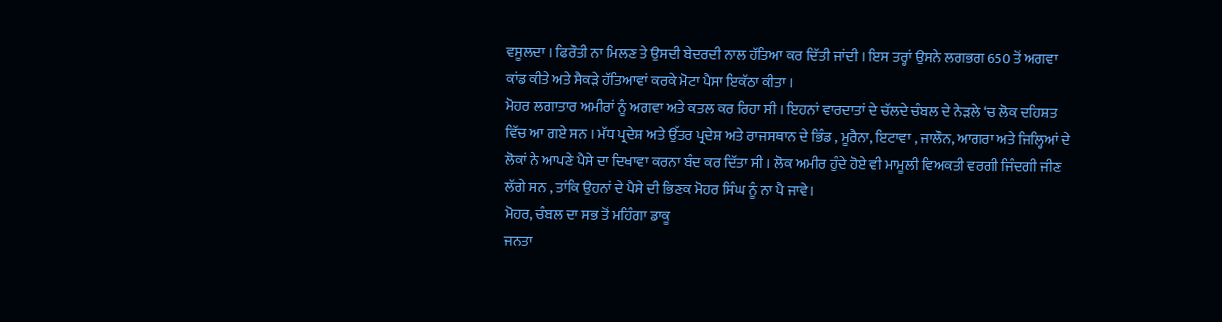ਵਸੂਲਦਾ । ਫਿਰੌਤੀ ਨਾ ਮਿਲਣ ਤੇ ਉਸਦੀ ਬੇਦਰਦੀ ਨਾਲ ਹੱਤਿਆ ਕਰ ਦਿੱਤੀ ਜਾਂਦੀ । ਇਸ ਤਰ੍ਹਾਂ ਉਸਨੇ ਲਗਭਗ 650 ਤੋਂ ਅਗਵਾ ਕਾਂਡ ਕੀਤੇ ਅਤੇ ਸੈਕੜੇ ਹੱਤਿਆਵਾਂ ਕਰਕੇ ਮੋਟਾ ਪੈਸਾ ਇਕੱਠਾ ਕੀਤਾ ।
ਮੋਹਰ ਲਗਾਤਾਰ ਅਮੀਰਾਂ ਨੂੰ ਅਗਵਾ ਅਤੇ ਕਤਲ ਕਰ ਰਿਹਾ ਸੀ । ਇਹਨਾਂ ਵਾਰਦਾਤਾਂ ਦੇ ਚੱਲਦੇ ਚੰਬਲ ਦੇ ਨੇੜਲੇ ‘ਚ ਲੋਕ ਦਹਿਸ਼ਤ ਵਿੱਚ ਆ ਗਏ ਸਨ । ਮੱਧ ਪ੍ਰਦੇਸ਼ ਅਤੇ ਉੱਤਰ ਪ੍ਰਦੇਸ਼ ਅਤੇ ਰਾਜਸਥਾਨ ਦੇ ਭਿੰਡ , ਮੂਰੈਨਾ, ਇਟਾਵਾ , ਜਾਲੌਨ, ਆਗਰਾ ਅਤੇ ਜਿਲ੍ਹਿਆਂ ਦੇ ਲੋਕਾਂ ਨੇ ਆਪਣੇ ਪੈਸੇ ਦਾ ਦਿਖਾਵਾ ਕਰਨਾ ਬੰਦ ਕਰ ਦਿੱਤਾ ਸੀ । ਲੋਕ ਅਮੀਰ ਹੁੰਦੇ ਹੋਏ ਵੀ ਮਾਮੂਲੀ ਵਿਅਕਤੀ ਵਰਗੀ ਜਿੰਦਗੀ ਜੀਣ ਲੱਗੇ ਸਨ , ਤਾਂਕਿ ਉਹਨਾਂ ਦੇ ਪੈਸੇ ਦੀ ਭਿਣਕ ਮੋਹਰ ਸਿੰਘ ਨੂੰ ਨਾ ਪੈ ਜਾਵੇ।
ਮੋਹਰ, ਚੰਬਲ ਦਾ ਸਭ ਤੋਂ ਮਹਿੰਗਾ ਡਾਕੂ
ਜਨਤਾ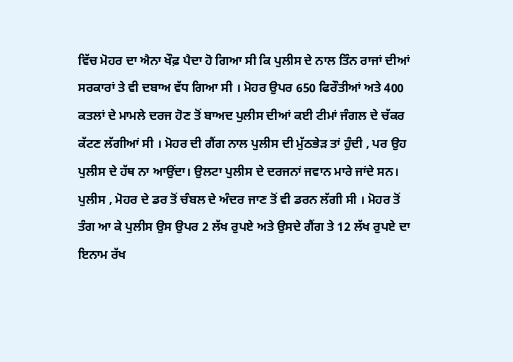ਵਿੱਚ ਮੋਹਰ ਦਾ ਐਨਾ ਖੌਫ਼ ਪੈਦਾ ਹੋ ਗਿਆ ਸੀ ਕਿ ਪੁਲੀਸ ਦੇ ਨਾਲ ਤਿੰਨ ਰਾਜਾਂ ਦੀਆਂ ਸਰਕਾਰਾਂ ਤੇ ਵੀ ਦਬਾਅ ਵੱਧ ਗਿਆ ਸੀ । ਮੋਹਰ ਉਪਰ 650 ਫਿਰੌਤੀਆਂ ਅਤੇ 400 ਕਤਲਾਂ ਦੇ ਮਾਮਲੇ ਦਰਜ ਹੋਣ ਤੋਂ ਬਾਅਦ ਪੁਲੀਸ ਦੀਆਂ ਕਈ ਟੀਮਾਂ ਜੰਗਲ ਦੇ ਚੱਕਰ ਕੱਟਣ ਲੱਗੀਆਂ ਸੀ । ਮੋਹਰ ਦੀ ਗੈਂਗ ਨਾਲ ਪੁਲੀਸ ਦੀ ਮੁੱਠਭੇੜ ਤਾਂ ਹੁੰਦੀ , ਪਰ ਉਹ ਪੁਲੀਸ ਦੇ ਹੱਥ ਨਾ ਆਉਂਦਾ। ਉਲਟਾ ਪੁਲੀਸ ਦੇ ਦਰਜਨਾਂ ਜਵਾਨ ਮਾਰੇ ਜਾਂਦੇ ਸਨ।
ਪੁਲੀਸ , ਮੋਹਰ ਦੇ ਡਰ ਤੋਂ ਚੰਬਲ ਦੇ ਅੰਦਰ ਜਾਣ ਤੋਂ ਵੀ ਡਰਨ ਲੱਗੀ ਸੀ । ਮੋਹਰ ਤੋਂ ਤੰਗ ਆ ਕੇ ਪੁਲੀਸ ਉਸ ਉਪਰ 2 ਲੱਖ ਰੁਪਏ ਅਤੇ ਉਸਦੇ ਗੈਂਗ ਤੇ 12 ਲੱਖ ਰੁਪਏ ਦਾ ਇਨਾਮ ਰੱਖ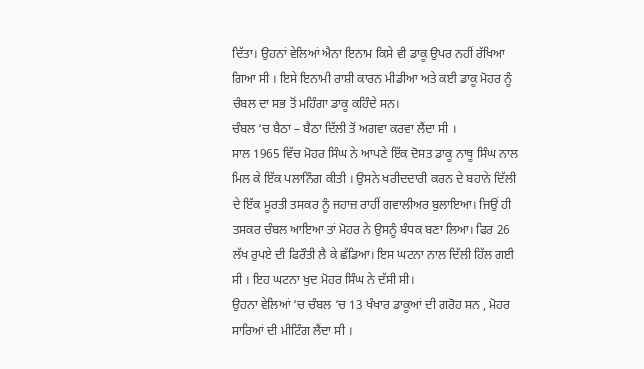ਦਿੱਤਾ। ਉਹਨਾਂ ਵੇਲਿਆਂ ਐਨਾ ਇਨਾਮ ਕਿਸੇ ਵੀ ਡਾਕੂ ਉਪਰ ਨਹੀਂ ਰੱਖਿਆ ਗਿਆ ਸੀ । ਇਸੇ ਇਨਾਮੀ ਰਾਸ਼ੀ ਕਾਰਨ ਮੀਡੀਆ ਅਤੇ ਕਈ ਡਾਕੂ ਮੋਹਰ ਨੂੰ ਚੰਬਲ ਦਾ ਸਭ ਤੋਂ ਮਹਿੰਗਾ ਡਾਕੂ ਕਹਿੰਦੇ ਸਨ।
ਚੰਬਲ ‘ਚ ਬੈਠਾ – ਬੈਠਾ ਦਿੱਲੀ ਤੋਂ ਅਗਵਾ ਕਰਵਾ ਲੈਂਦਾ ਸੀ ।
ਸਾਲ 1965 ਵਿੱਚ ਮੋਹਰ ਸਿੰਘ ਨੇ ਆਪਣੇ ਇੱਕ ਦੋਸਤ ਡਾਕੂ ਨਾਥੂ ਸਿੰਘ ਨਾਲ ਮਿਲ ਕੇ ਇੱਕ ਪਲਾਨਿੰਗ ਕੀਤੀ । ਉਸਨੇ ਖਰੀਦਦਾਰੀ ਕਰਨ ਦੇ ਬਹਾਨੇ ਦਿੱਲੀ ਦੇ ਇੱਕ ਮੂਰਤੀ ਤਸਕਰ ਨੂੰ ਜਹਾਜ਼ ਰਾਹੀਂ ਗਵਾਲੀਅਰ ਬੁਲਾਇਆ। ਜਿਉਂ ਹੀ ਤਸਕਰ ਚੰਬਲ ਆਇਆ ਤਾਂ ਮੋਹਰ ਨੇ ਉਸਨੂੰ ਬੰਧਕ ਬਣਾ ਲਿਆ। ਫਿਰ 26 ਲੱਖ ਰੁਪਏ ਦੀ ਫਿਰੌਤੀ ਲੈ ਕੇ ਛੱਡਿਆ। ਇਸ ਘਟਨਾ ਨਾਲ ਦਿੱਲੀ ਹਿੱਲ ਗਈ ਸੀ । ਇਹ ਘਟਨਾ ਖੁਦ ਮੋਹਰ ਸਿੰਘ ਨੇ ਦੱਸੀ ਸੀ।
ਉਹਨਾ ਵੇਲਿਆਂ ‘ਚ ਚੰਬਲ ‘ਚ 13 ਖੰਖਾਰ ਡਾਕੂਆਂ ਦੀ ਗਰੋਹ ਸਨ , ਮੋਹਰ ਸਾਰਿਆਂ ਦੀ ਮੀਟਿੰਗ ਲੈਂਦਾ ਸੀ ।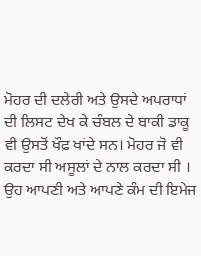ਮੋਹਰ ਦੀ ਦਲੇਰੀ ਅਤੇ ਉਸਦੇ ਅਪਰਾਧਾਂ ਦੀ ਲਿਸਟ ਦੇਖ ਕੇ ਚੰਬਲ ਦੇ ਬਾਕੀ ਡਾਕੂ ਵੀ ਉਸਤੋਂ ਖੌਫ਼ ਖਾਂਦੇ ਸਨ। ਮੋਹਰ ਜੋ ਵੀ ਕਰਦਾ ਸੀ ਅਸੂਲਾਂ ਦੇ ਨਾਲ ਕਰਦਾ ਸੀ । ਉਹ ਆਪਣੀ ਅਤੇ ਆਪਣੇ ਕੰਮ ਦੀ ਇਮੇਜ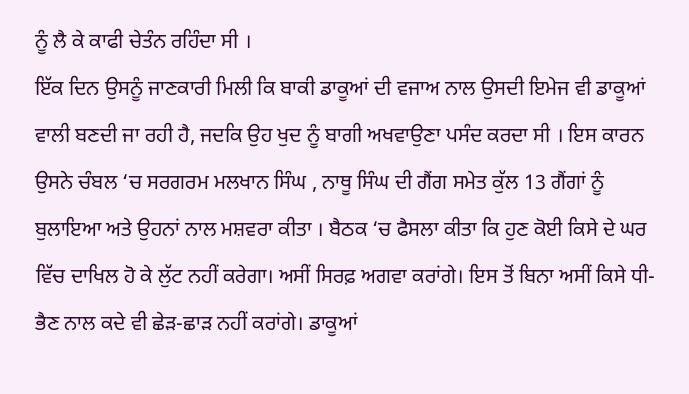ਨੂੰ ਲੈ ਕੇ ਕਾਫੀ ਚੇਤੰਨ ਰਹਿੰਦਾ ਸੀ ।
ਇੱਕ ਦਿਨ ਉਸਨੂੰ ਜਾਣਕਾਰੀ ਮਿਲੀ ਕਿ ਬਾਕੀ ਡਾਕੂਆਂ ਦੀ ਵਜਾਅ ਨਾਲ ਉਸਦੀ ਇਮੇਜ ਵੀ ਡਾਕੂਆਂ ਵਾਲੀ ਬਣਦੀ ਜਾ ਰਹੀ ਹੈ, ਜਦਕਿ ਉਹ ਖੁਦ ਨੂੰ ਬਾਗੀ ਅਖਵਾਉਣਾ ਪਸੰਦ ਕਰਦਾ ਸੀ । ਇਸ ਕਾਰਨ ਉਸਨੇ ਚੰਬਲ ‘ਚ ਸਰਗਰਮ ਮਲਖਾਨ ਸਿੰਘ , ਨਾਥੂ ਸਿੰਘ ਦੀ ਗੈਂਗ ਸਮੇਤ ਕੁੱਲ 13 ਗੈਂਗਾਂ ਨੂੰ ਬੁਲਾਇਆ ਅਤੇ ਉਹਨਾਂ ਨਾਲ ਮਸ਼ਵਰਾ ਕੀਤਾ । ਬੈਠਕ ‘ਚ ਫੈਸਲਾ ਕੀਤਾ ਕਿ ਹੁਣ ਕੋਈ ਕਿਸੇ ਦੇ ਘਰ ਵਿੱਚ ਦਾਖਿਲ ਹੋ ਕੇ ਲੁੱਟ ਨਹੀਂ ਕਰੇਗਾ। ਅਸੀਂ ਸਿਰਫ਼ ਅਗਵਾ ਕਰਾਂਗੇ। ਇਸ ਤੋਂ ਬਿਨਾ ਅਸੀਂ ਕਿਸੇ ਧੀ-ਭੈਣ ਨਾਲ ਕਦੇ ਵੀ ਛੇੜ-ਛਾੜ ਨਹੀਂ ਕਰਾਂਗੇ। ਡਾਕੂਆਂ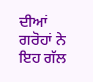ਦੀਆਂ ਗਰੋਹਾਂ ਨੇ ਇਹ ਗੱਲ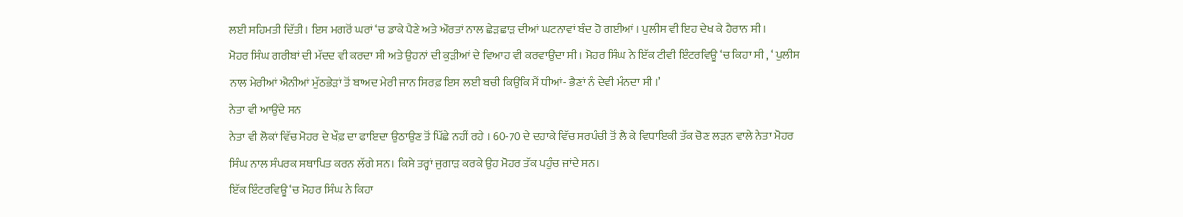ਲਈ ਸਹਿਮਤੀ ਦਿੱਤੀ । ਇਸ ਮਗਰੋਂ ਘਰਾਂ ‘ਚ ਡਾਕੇ ਪੈਣੇ ਅਤੇ ਔਰਤਾਂ ਨਾਲ ਛੇੜਛਾੜ ਦੀਆਂ ਘਟਨਾਵਾਂ ਬੰਦ ਹੋ ਗਈਆਂ । ਪੁਲੀਸ ਵੀ ਇਹ ਦੇਖ ਕੇ ਹੈਰਾਨ ਸੀ ।
ਮੋਹਰ ਸਿੰਘ ਗਰੀਬਾਂ ਦੀ ਮੱਦਦ ਵੀ ਕਰਦਾ ਸੀ ਅਤੇ ਉਹਨਾਂ ਦੀ ਕੁੜੀਆਂ ਦੇ ਵਿਆਹ ਵੀ ਕਰਵਾਉਂਦਾ ਸੀ । ਮੋਹਰ ਸਿੰਘ ਨੇ ਇੱਕ ਟੀਵੀ ਇੰਟਰਵਿਊ ‘ਚ ਕਿਹਾ ਸੀ , ‘ ਪੁਲੀਸ ਨਾਲ ਮੇਰੀਆਂ ਐਨੀਆਂ ਮੁੱਠਭੇੜਾਂ ਤੋਂ ਬਾਅਦ ਮੇਰੀ ਜਾਨ ਸਿਰਫ਼ ਇਸ ਲਈ ਬਚੀ ਕਿਉਂਕਿ ਮੈਂ ਧੀਆਂ- ਭੈਣਾਂ ਨੰ ਦੇਵੀ ਮੰਨਦਾ ਸੀ ।’
ਨੇਤਾ ਵੀ ਆਉਂਦੇ ਸਨ
ਨੇਤਾ ਵੀ ਲੋਕਾਂ ਵਿੱਚ ਮੋਹਰ ਦੇ ਖੌਫ਼ ਦਾ ਫਾਇਦਾ ਉਠਾਉਣ ਤੋਂ ਪਿੱਛੇ ਨਹੀਂ ਰਹੇ । 60-70 ਦੇ ਦਹਾਕੇ ਵਿੱਚ ਸਰਪੰਚੀ ਤੋਂ ਲੈ ਕੇ ਵਿਧਾਇਕੀ ਤੱਕ ਚੋਣ ਲੜਨ ਵਾਲੇ ਨੇਤਾ ਮੋਹਰ ਸਿੰਘ ਨਾਲ ਸੰਪਰਕ ਸਥਾਪਿਤ ਕਰਨ ਲੱਗੇ ਸਨ। ਕਿਸੇ ਤਰ੍ਹਾਂ ਜੁਗਾੜ ਕਰਕੇ ਉਹ ਮੋਹਰ ਤੱਕ ਪਹੁੰਚ ਜਾਂਦੇ ਸਨ।
ਇੱਕ ਇੰਟਰਵਿਊ ‘ਚ ਮੋਹਰ ਸਿੰਘ ਨੇ ਕਿਹਾ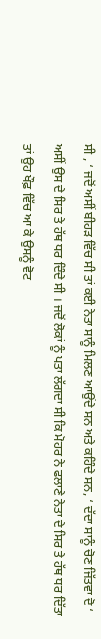ਸੀ , ‘ ਜਦੋਂ ਅਸੀਂ ਬੀਹੜ ਵਿੱਚ ਸੀ ਤਾਂ ਕਈ ਨੇਤਾ ਸਾਨੂੰ ਮਿਲਣ ਆਉਂਦੇ ਸਨ ਅਤੇ ਕਹਿੰਦੇ ਸਨ, ‘ ਦੱਦਾ ਸਾਨੂੰ ਚੋਣ ਜਿੱਤਵਾ ਦੋ ‘ ਅਸੀਂ ਉਸ ਦੇ ਸਿਰ ਤੇ ਹੱਥ ਧਰ ਦਿੰਦੇ ਸੀ । ਜਦੋਂ ਲੋਕਾਂ ਨੂੰ ਪਤਾ ਲੱਗਦਾ ਸੀ ਕਿ ਮੋਹਰ ਨੇ ਫਲਾਣੇ ਨੇਤਾ ਦੇ ਸਿਰ ਤੇ ਹੱਥ ਧਰ ਦਿੱਤਾ ਤਾਂ ਉਹ ਖੌਫ਼ ਵਿੱਚ ਆ ਕੇ ਉਸਨੂੰ ਵੋਟ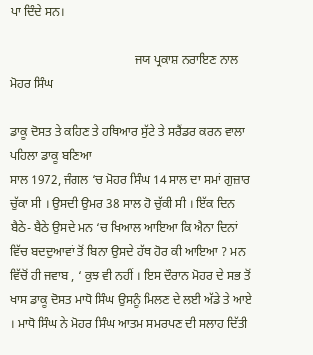ਪਾ ਦਿੰਦੇ ਸਨ।

                                        ਜਯ ਪ੍ਰਕਾਸ਼ ਨਰਾਇਣ ਨਾਲ ਮੋਹਰ ਸਿੰਘ

ਡਾਕੂ ਦੋਸਤ ਤੇ ਕਹਿਣ ਤੇ ਹਥਿਆਰ ਸੁੱਟੇ ਤੇ ਸਰੈਂਡਰ ਕਰਨ ਵਾਲਾ ਪਹਿਲਾ ਡਾਕੂ ਬਣਿਆ
ਸਾਲ 1972, ਜੰਗਲ ‘ਚ ਮੋਹਰ ਸਿੰਘ 14 ਸਾਲ ਦਾ ਸਮਾਂ ਗੁਜ਼ਾਰ ਚੁੱਕਾ ਸੀ । ਉਸਦੀ ਉਮਰ 38 ਸਾਲ ਹੋ ਚੁੱਕੀ ਸੀ । ਇੱਕ ਦਿਨ ਬੈਠੇ- ਬੈਠੇ ਉਸਦੇ ਮਨ ‘ਚ ਖਿਆਲ ਆਇਆ ਕਿ ਐਨਾ ਦਿਨਾਂ ਵਿੱਚ ਬਦਦੁਆਵਾਂ ਤੋਂ ਬਿਨਾ ਉਸਦੇ ਹੱਥ ਹੋਰ ਕੀ ਆਇਆ ? ਮਨ ਵਿੱਚੋਂ ਹੀ ਜਵਾਬ , ‘ ਕੁਝ ਵੀ ਨਹੀਂ । ਇਸ ਦੌਰਾਨ ਮੋਹਰ ਦੇ ਸਭ ਤੋਂ ਖਾਸ ਡਾਕੂ ਦੋਸਤ ਮਾਧੋ ਸਿੰਘ ਉਸਨੂੰ ਮਿਲਣ ਦੇ ਲਈ ਅੱਡੇ ਤੇ ਆਏ । ਮਾਧੋ ਸਿੰਘ ਨੇ ਮੋਹਰ ਸਿੰਘ ਆਤਮ ਸਮਰਪਣ ਦੀ ਸਲਾਹ ਦਿੱਤੀ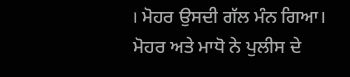। ਮੋਹਰ ਉਸਦੀ ਗੱਲ ਮੰਨ ਗਿਆ। ਮੋਹਰ ਅਤੇ ਮਾਧੋ ਨੇ ਪੁਲੀਸ ਦੇ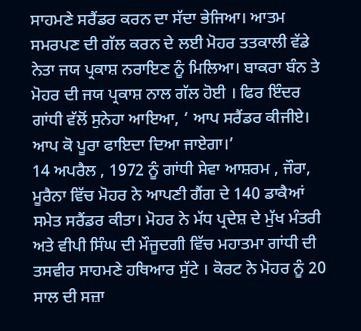ਸਾਹਮਣੇ ਸਰੈਂਡਰ ਕਰਨ ਦਾ ਸੱਦਾ ਭੇਜਿਆ। ਆਤਮ ਸਮਰਪਣ ਦੀ ਗੱਲ ਕਰਨ ਦੇ ਲਈ ਮੋਹਰ ਤਤਕਾਲੀ ਵੱਡੇ ਨੇਤਾ ਜਯ ਪ੍ਰਕਾਸ਼ ਨਰਾਇਣ ਨੂੰ ਮਿਲਿਆ। ਬਾਕਰਾ ਬੰਨ ਤੇ ਮੋਹਰ ਦੀ ਜਯ ਪ੍ਰਕਾਸ਼ ਨਾਲ ਗੱਲ ਹੋਈ । ਫਿਰ ਇੰਦਰ ਗਾਂਧੀ ਵੱਲੋਂ ਸੁਨੇਹਾ ਆਇਆ, ‘ ਆਪ ਸਰੈਂਡਰ ਕੀਜੀਏ। ਆਪ ਕੋ ਪੂਰਾ ਫਾਇਦਾ ਦਿਆ ਜਾਏਗਾ।’
14 ਅਪਰੈਲ , 1972 ਨੂੰ ਗਾਂਧੀ ਸੇਵਾ ਆਸ਼ਰਮ , ਜੌਰਾ, ਮੂਰੈਨਾ ਵਿੱਚ ਮੋਹਰ ਨੇ ਆਪਣੀ ਗੈਂਗ ਦੇ 140 ਡਾਕੈਆਂ ਸਮੇਤ ਸਰੈਂਡਰ ਕੀਤਾ। ਮੋਹਰ ਨੇ ਮੱਧ ਪ੍ਰਦੇਸ਼ ਦੇ ਮੁੱਖ ਮੰਤਰੀ ਅਤੇ ਵੀਪੀ ਸਿੰਘ ਦੀ ਮੌਜੂਦਗੀ ਵਿੱਚ ਮਹਾਤਮਾ ਗਾਂਧੀ ਦੀ ਤਸਵੀਰ ਸਾਹਮਣੇ ਹਥਿਆਰ ਸੁੱਟੇ । ਕੋਰਟ ਨੇ ਮੋਹਰ ਨੂੰ 20 ਸਾਲ ਦੀ ਸਜ਼ਾ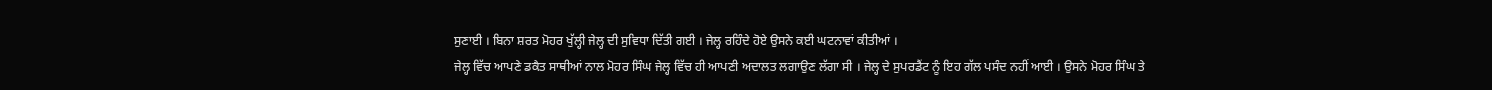ਸੁਣਾਈ । ਬਿਨਾ ਸ਼ਰਤ ਮੋਹਰ ਖੁੱਲ੍ਹੀ ਜੇਲ੍ਹ ਦੀ ਸੁਵਿਧਾ ਦਿੱਤੀ ਗਈ । ਜੇਲ੍ਹ ਰਹਿੰਦੇ ਹੋਏ ਉਸਨੇ ਕਈ ਘਟਨਾਵਾਂ ਕੀਤੀਆਂ ।
ਜੇਲ੍ਹ ਵਿੱਚ ਆਪਣੇ ਡਕੈਤ ਸਾਥੀਆਂ ਨਾਲ ਮੋਹਰ ਸਿੰਘ ਜੇਲ੍ਹ ਵਿੱਚ ਹੀ ਆਪਣੀ ਅਦਾਲਤ ਲਗਾਉਣ ਲੱਗਾ ਸੀ । ਜੇਲ੍ਹ ਦੇ ਸੁਪਰਡੈਂਟ ਨੂੰ ਇਹ ਗੱਲ ਪਸੰਦ ਨਹੀਂ ਆਈ । ਉਸਨੇ ਮੋਹਰ ਸਿੰਘ ਤੇ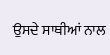ਉਸਦੇ ਸਾਥੀਆਂ ਨਾਲ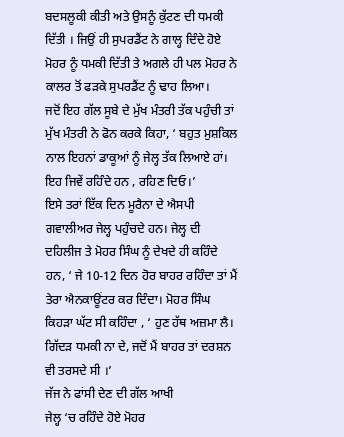ਬਦਸਲੂਕੀ ਕੀਤੀ ਅਤੇ ਉਸਨੂੰ ਕੁੱਟਣ ਦੀ ਧਮਕੀ ਦਿੱਤੀ । ਜਿਉਂ ਹੀ ਸੁਪਰਡੈਂਟ ਨੇ ਗਾਲ੍ਹ ਦਿੰਦੇ ਹੋਏ ਮੋਹਰ ਨੂੰ ਧਮਕੀ ਦਿੱਤੀ ਤੇ ਅਗਲੇ ਹੀ ਪਲ ਮੋਹਰ ਨੇ ਕਾਲਰ ਤੋਂ ਫੜਕੇ ਸੁਪਰਡੈਂਟ ਨੂੰ ਢਾਹ ਲਿਆ।
ਜਦੋਂ ਇਹ ਗੱਲ ਸੂਬੇ ਦੇ ਮੁੱਖ ਮੰਤਰੀ ਤੱਕ ਪਹੁੰਚੀ ਤਾਂ ਮੁੱਖ ਮੰਤਰੀ ਨੇ ਫੋਨ ਕਰਕੇ ਕਿਹਾ, ‘ ਬਹੁਤ ਮੁਸ਼ਕਿਲ ਨਾਲ ਇਹਨਾਂ ਡਾਕੂਆਂ ਨੂੰ ਜੇਲ੍ਹ ਤੱਕ ਲਿਆਏ ਹਾਂ। ਇਹ ਜਿਵੇਂ ਰਹਿੰਦੇ ਹਨ , ਰਹਿਣ ਦਿਓ।’
ਇਸੇ ਤਰਾਂ ਇੱਕ ਦਿਨ ਮੂਰੈਨਾ ਦੇ ਐਸਪੀ ਗਵਾਲੀਅਰ ਜੇਲ੍ਹ ਪਹੁੰਚਦੇ ਹਨ। ਜੇਲ੍ਹ ਦੀ ਦਹਿਲੀਜ ਤੇ ਮੋਹਰ ਸਿੰਘ ਨੂੰ ਦੇਖਦੇ ਹੀ ਕਹਿੰਦੇ ਹਨ, ‘ ਜੇ 10-12 ਦਿਨ ਹੋਰ ਬਾਹਰ ਰਹਿੰਦਾ ਤਾਂ ਮੈਂ ਤੇਰਾ ਐਨਕਾਊਂਟਰ ਕਰ ਦਿੰਦਾ। ਮੋਹਰ ਸਿੰਘ ਕਿਹੜਾ ਘੱਟ ਸੀ ਕਹਿੰਦਾ , ‘ ਹੁਣ ਹੱਥ ਅਜ਼ਮਾ ਲੈ। ਗਿੱਦੜ ਧਮਕੀ ਨਾ ਦੇ, ਜਦੋਂ ਮੈਂ ਬਾਹਰ ਤਾਂ ਦਰਸ਼ਨ ਵੀ ਤਰਸਦੇ ਸੀ ।’
ਜੱਜ ਨੇ ਫਾਂਸੀ ਦੇਣ ਦੀ ਗੱਲ ਆਖੀ
ਜੇਲ੍ਹ ‘ਚ ਰਹਿੰਦੇ ਹੋਏ ਮੋਹਰ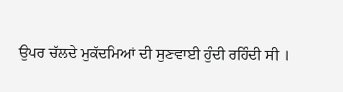ਉਪਰ ਚੱਲਦੇ ਮੁਕੱਦਮਿਆਂ ਦੀ ਸੁਣਵਾਈ ਹੁੰਦੀ ਰਹਿੰਦੀ ਸੀ ।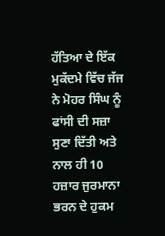ਹੱਤਿਆ ਦੇ ਇੱਕ ਮੁਕੱਦਮੇ ਵਿੱਚ ਜੱਜ ਨੇ ਮੋਹਰ ਸਿੰਘ ਨੂੰ ਫਾਂਸੀ ਦੀ ਸਜ਼ਾ ਸੁਣਾ ਦਿੱਤੀ ਅਤੇ ਨਾਲ ਹੀ 10 ਹਜ਼ਾਰ ਜੁਰਮਾਨਾ ਭਰਨ ਦੇ ਹੁਕਮ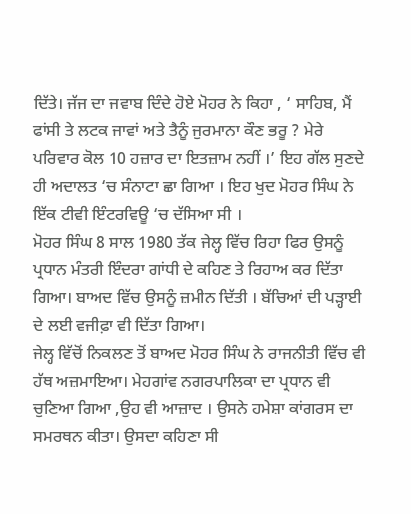ਦਿੱਤੇ। ਜੱਜ ਦਾ ਜਵਾਬ ਦਿੰਦੇ ਹੋਏ ਮੋਹਰ ਨੇ ਕਿਹਾ , ‘ ਸਾਹਿਬ, ਮੈਂ ਫਾਂਸੀ ਤੇ ਲਟਕ ਜਾਵਾਂ ਅਤੇ ਤੈਨੂੰ ਜੁਰਮਾਨਾ ਕੌਣ ਭਰੂ ? ਮੇਰੇ ਪਰਿਵਾਰ ਕੋਲ 10 ਹਜ਼ਾਰ ਦਾ ਇਤਜ਼ਾਮ ਨਹੀਂ ।’ ਇਹ ਗੱਲ ਸੁਣਦੇ ਹੀ ਅਦਾਲਤ ‘ਚ ਸੰਨਾਟਾ ਛਾ ਗਿਆ । ਇਹ ਖੁਦ ਮੋਹਰ ਸਿੰਘ ਨੇ ਇੱਕ ਟੀਵੀ ਇੰਟਰਵਿਊ ‘ਚ ਦੱਸਿਆ ਸੀ ।
ਮੋਹਰ ਸਿੰਘ 8 ਸਾਲ 1980 ਤੱਕ ਜੇਲ੍ਹ ਵਿੱਚ ਰਿਹਾ ਫਿਰ ਉਸਨੂੰ ਪ੍ਰਧਾਨ ਮੰਤਰੀ ਇੰਦਰਾ ਗਾਂਧੀ ਦੇ ਕਹਿਣ ਤੇ ਰਿਹਾਅ ਕਰ ਦਿੱਤਾ ਗਿਆ। ਬਾਅਦ ਵਿੱਚ ਉਸਨੂੰ ਜ਼ਮੀਨ ਦਿੱਤੀ । ਬੱਚਿਆਂ ਦੀ ਪੜ੍ਹਾਈ ਦੇ ਲਈ ਵਜੀਫ਼ਾ ਵੀ ਦਿੱਤਾ ਗਿਆ।
ਜੇਲ੍ਹ ਵਿੱਚੋਂ ਨਿਕਲਣ ਤੋਂ ਬਾਅਦ ਮੋਹਰ ਸਿੰਘ ਨੇ ਰਾਜਨੀਤੀ ਵਿੱਚ ਵੀ ਹੱਥ ਅਜ਼ਮਾਇਆ। ਮੇਹਗਾਂਵ ਨਗਰਪਾਲਿਕਾ ਦਾ ਪ੍ਰਧਾਨ ਵੀ ਚੁਣਿਆ ਗਿਆ ,ਉਹ ਵੀ ਆਜ਼ਾਦ । ਉਸਨੇ ਹਮੇਸ਼ਾ ਕਾਂਗਰਸ ਦਾ ਸਮਰਥਨ ਕੀਤਾ। ਉਸਦਾ ਕਹਿਣਾ ਸੀ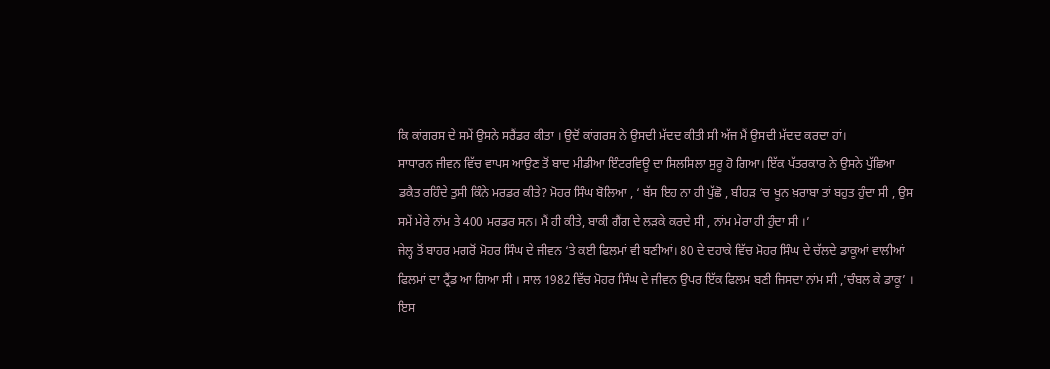ਕਿ ਕਾਂਗਰਸ ਦੇ ਸਮੇਂ ਉਸਨੇ ਸਰੈਂਡਰ ਕੀਤਾ । ਉਦੋਂ ਕਾਂਗਰਸ ਨੇ ਉਸਦੀ ਮੱਦਦ ਕੀਤੀ ਸੀ ਅੱਜ ਮੈਂ ਉਸਦੀ ਮੱਦਦ ਕਰਦਾ ਹਾਂ।
ਸਾਧਾਰਨ ਜੀਵਨ ਵਿੱਚ ਵਾਪਸ ਆਉਣ ਤੋਂ ਬਾਦ ਮੀਡੀਆ ਇੰਟਰਵਿਊ ਦਾ ਸਿਲਸਿਲਾ ਸੁਰੂ ਹੋ ਗਿਆ। ਇੱਕ ਪੱਤਰਕਾਰ ਨੇ ਉਸਨੇ ਪੁੱਛਿਆ ਡਕੈਤ ਰਹਿੰਦੇ ਤੁਸੀ ਕਿੰਨੇ ਮਰਡਰ ਕੀਤੇ? ਮੋਹਰ ਸਿੰਘ ਬੋਲਿਆ , ‘ ਬੱਸ ਇਹ ਨਾ ਹੀ ਪੁੱਛੋ , ਬੀਹੜ ‘ਚ ਖੂਨ ਖ਼ਰਾਬਾ ਤਾਂ ਬਹੁਤ ਹੁੰਦਾ ਸੀ , ਉਸ ਸਮੇਂ ਮੇਰੇ ਨਾਂਮ ਤੇ 400 ਮਰਡਰ ਸਨ। ਮੈਂ ਹੀ ਕੀਤੇ, ਬਾਕੀ ਗੈਂਗ ਦੇ ਲੜਕੇ ਕਰਦੇ ਸੀ , ਨਾਂਮ ਮੇਰਾ ਹੀ ਹੁੰਦਾ ਸੀ ।’
ਜੇਲ੍ਹ ਤੋਂ ਬਾਹਰ ਮਗਰੋਂ ਮੋਹਰ ਸਿੰਘ ਦੇ ਜੀਵਨ ‘ਤੇ ਕਈ ਫਿਲਮਾਂ ਵੀ ਬਣੀਆਂ। 80 ਦੇ ਦਹਾਕੇ ਵਿੱਚ ਮੋਹਰ ਸਿੰਘ ਦੇ ਚੱਲਦੇ ਡਾਕੂਆਂ ਵਾਲੀਆਂ ਫਿਲਮਾਂ ਦਾ ਟ੍ਰੈਂਡ ਆ ਗਿਆ ਸੀ । ਸਾਲ 1982 ਵਿੱਚ ਮੋਹਰ ਸਿੰਘ ਦੇ ਜੀਵਨ ਉਪਰ ਇੱਕ ਫਿਲਮ ਬਣੀ ਜਿਸਦਾ ਨਾਂਮ ਸੀ ,’ਚੰਬਲ ਕੇ ਡਾਕੂ’ । ਇਸ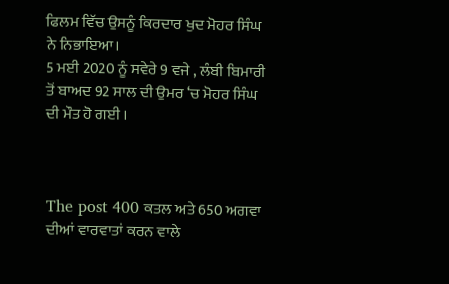ਫਿਲਮ ਵਿੱਚ ਉਸਨੂੰ ਕਿਰਦਾਰ ਖੁਦ ਮੋਹਰ ਸਿੰਘ ਨੇ ਨਿਭਾਇਆ।
5 ਮਈ 2020 ਨੂੰ ਸਵੇਰੇ 9 ਵਜੇ , ਲੰਬੀ ਬਿਮਾਰੀ ਤੋਂ ਬਾਅਦ 92 ਸਾਲ ਦੀ ਉਮਰ ‘ਚ ਮੋਹਰ ਸਿੰਘ ਦੀ ਮੌਤ ਹੋ ਗਈ ।



The post 400 ਕਤਲ ਅਤੇ 650 ਅਗਵਾ ਦੀਆਂ ਵਾਰਵਾਤਾਂ ਕਰਨ ਵਾਲੇ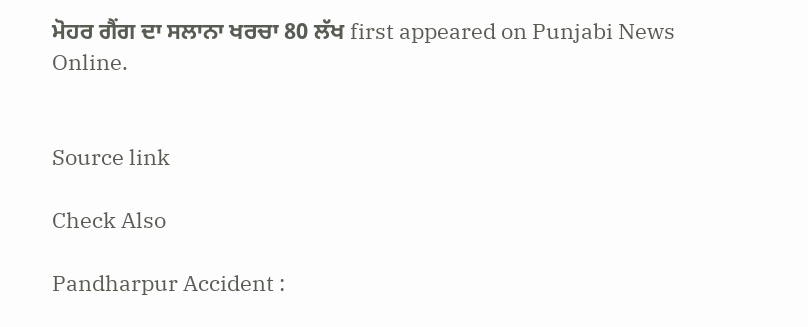ਮੋਹਰ ਗੈਂਗ ਦਾ ਸਲਾਨਾ ਖਰਚਾ 80 ਲੱਖ first appeared on Punjabi News Online.


Source link

Check Also

Pandharpur Accident :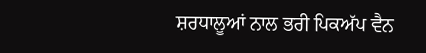ਸ਼ਰਧਾਲੂਆਂ ਨਾਲ ਭਰੀ ਪਿਕਅੱਪ ਵੈਨ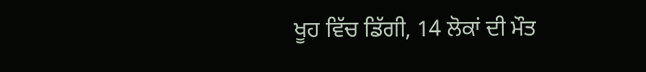ਖੂਹ ਵਿੱਚ ਡਿੱਗੀ, 14 ਲੋਕਾਂ ਦੀ ਮੌਤ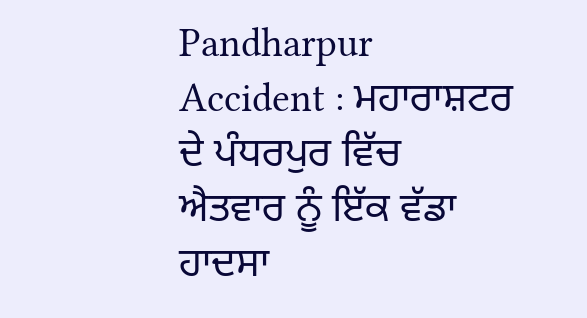Pandharpur Accident : ਮਹਾਰਾਸ਼ਟਰ ਦੇ ਪੰਧਰਪੁਰ ਵਿੱਚ ਐਤਵਾਰ ਨੂੰ ਇੱਕ ਵੱਡਾ ਹਾਦਸਾ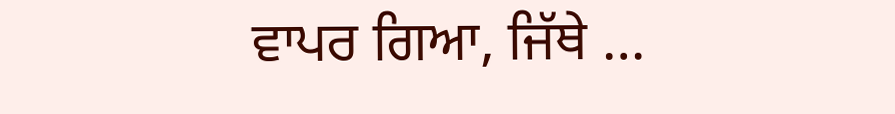ਵਾਪਰ ਗਿਆ, ਜਿੱਥੇ …